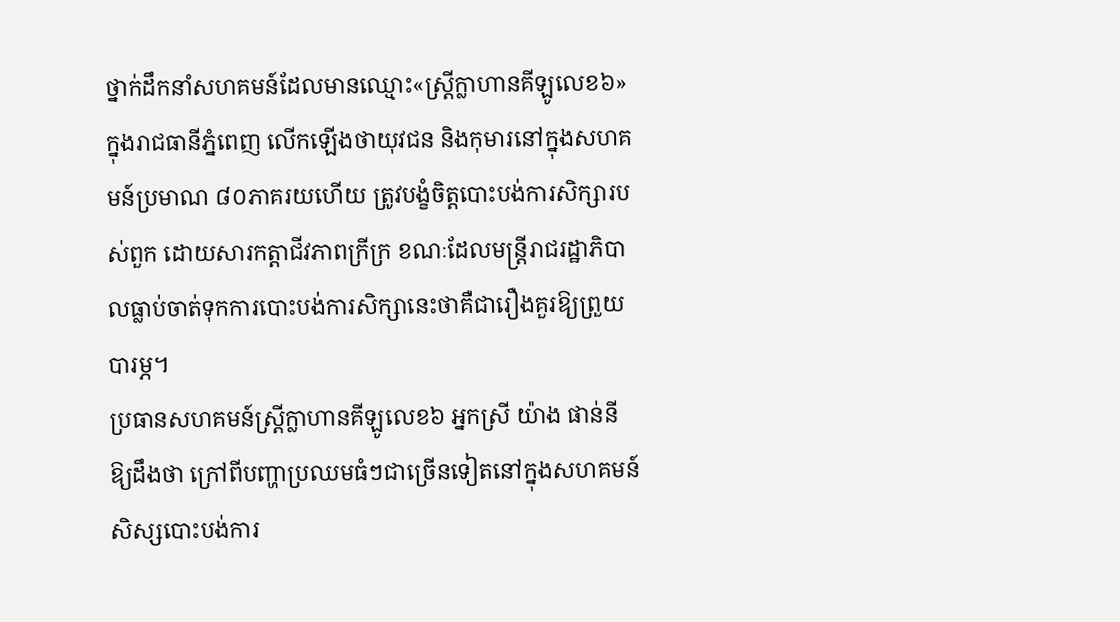ថ្នាក់ដឹកនាំសហគមន៍ដែលមានឈ្មោះ«ស្រ្តីក្លាហានគីឡូលេខ៦» ក្នុងរាជធានីភ្នំពេញ លើកឡើងថាយុវជន និងកុមារនៅក្នុងសហគមន៍ប្រមាណ ៨០ភាគរយហើយ ត្រូវបង្ខំចិត្តបោះបង់ការសិក្សារបស់ពួក ដោយសារកត្តាជីវភាពក្រីក្រ ខណៈដែលមន្ត្រីរាជរដ្ឋាភិបាលធ្លាប់ចាត់ទុកការបោះបង់ការសិក្សានេះថាគឺជារឿងគួរឱ្យព្រួយបារម្ភ។
ប្រធានសហគមន៍ស្រ្តីក្លាហានគីឡូលេខ៦ អ្នកស្រី យ៉ាង ផាន់នី ឱ្យដឹងថា ក្រៅពីបញ្ហាប្រឈមធំៗជាច្រើនទៀតនៅក្នុងសហគមន៍ សិស្សបោះបង់ការ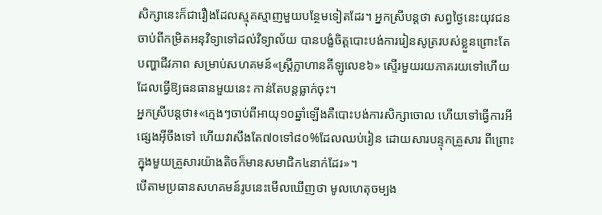សិក្សានេះក៏ជារឿងដែលស្មុគស្មាញមួយបន្ថែមទៀតដែរ។ អ្នកស្រីបន្តថា សព្វថ្ងៃនេះយុវជនចាប់ពីកម្រិតអនុវិទ្យាទៅដល់វិទ្យាល័យ បានបង្ខំចិត្តបោះបង់ការរៀនសូត្ររបស់ខ្លួនព្រោះតែបញ្ហាជីវភាព សម្រាប់សហគមន៍«ស្រ្តីក្លាហានគីឡូលេខ៦» ស្ទើរមួយរយភាគរយទៅហើយ ដែលធ្វើឱ្យធនធានមួយនេះ កាន់តែបន្តធ្លាក់ចុះ។
អ្នកស្រីបន្ដថា៖«ក្មេងៗចាប់ពីអាយុ១០ឆ្នាំឡើងគឺបោះបង់ការសិក្សាចោល ហើយទៅធ្វើការអីផ្សេងអ៊ីចឹងទៅ ហើយវាសឹងតែ៧០ទៅ៨០%ដែលឈប់រៀន ដោយសារបន្ទុកគ្រួសារ ពីព្រោះក្នុងមួយគ្រួសារយ៉ាងតិចក៏មានសមាជិក៤នាក់ដែរ»។
បើតាមប្រធានសហគមន៍រូបនេះមើលឃើញថា មូលហេតុចម្បង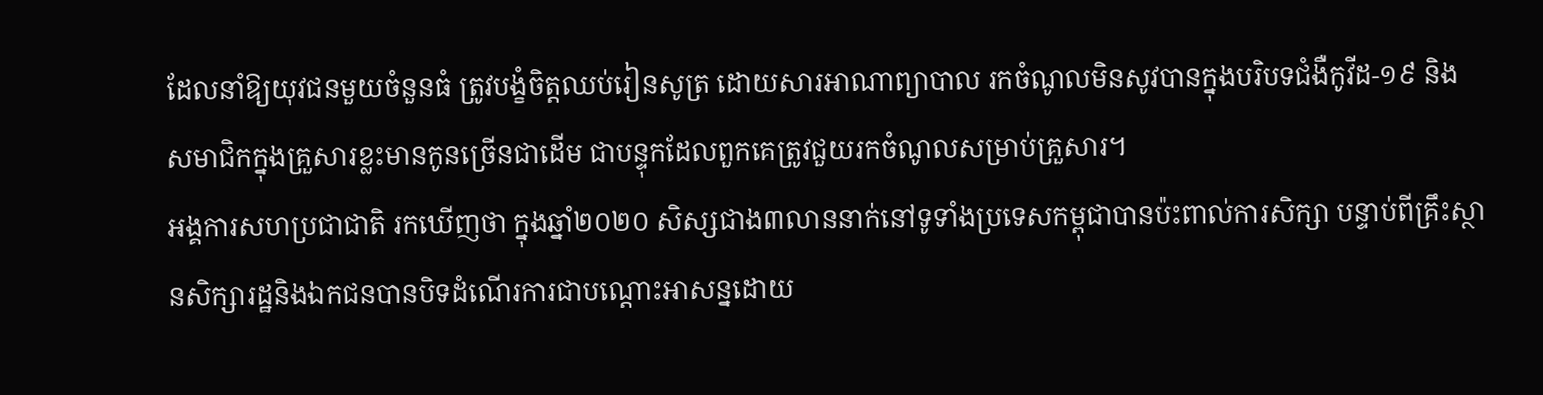ដែលនាំឱ្យយុវជនមួយចំនួនធំ ត្រូវបង្ខំចិត្តឈប់រៀនសូត្រ ដោយសារអាណាព្យាបាល រកចំណូលមិនសូវបានក្នុងបរិបទជំងឺកូវីដ-១៩ និងសមាជិកក្នុងគ្រួសារខ្លះមានកូនច្រើនជាដើម ជាបន្ទុកដែលពួកគេត្រូវជួយរកចំណូលសម្រាប់គ្រួសារ។
អង្គការសហប្រជាជាតិ រកឃើញថា ក្នុងឆ្នាំ២០២០ សិស្សជាង៣លាននាក់នៅទូទាំងប្រទេសកម្ពុជាបានប៉ះពាល់ការសិក្សា បន្ទាប់ពីគ្រឹះស្ថានសិក្សារដ្ឋនិងឯកជនបានបិទដំណើរការជាបណ្តោះអាសន្នដោយ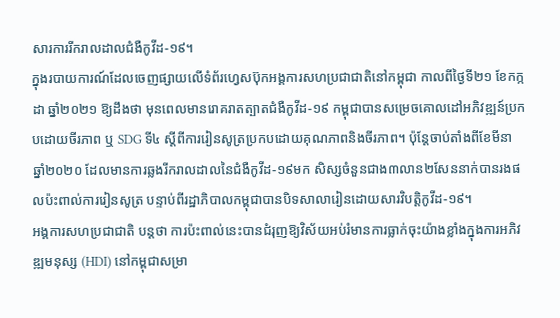សារការរីករាលដាលជំងឺកូវីដ-១៩។
ក្នុងរបាយការណ៍ដែលចេញផ្សាយលើទំព័រហ្វេសប៊ុកអង្គការសហប្រជាជាតិនៅកម្ពុជា កាលពីថ្ងៃទី២១ ខែកក្កដា ឆ្នាំ២០២១ ឱ្យដឹងថា មុនពេលមានរោគរាតត្បាតជំងឺកូវីដ-១៩ កម្ពុជាបានសម្រេចគោលដៅអភិវឌ្ឍន៍ប្រកបដោយចីរភាព ឬ SDG ទី៤ ស្តីពីការរៀនសូត្រប្រកបដោយគុណភាពនិងចីរភាព។ ប៉ុន្តែចាប់តាំងពីខែមីនា ឆ្នាំ២០២០ ដែលមានការឆ្លងរីករាលដាលនៃជំងឺកូវីដ-១៩មក សិស្សចំនួនជាង៣លាន២សែននាក់បានរងផលប៉ះពាល់ការរៀនសូត្រ បន្ទាប់ពីរដ្ឋាភិបាលកម្ពុជាបានបិទសាលារៀនដោយសារវិបត្តិកូវីដ-១៩។
អង្គការសហប្រជាជាតិ បន្តថា ការប៉ះពាល់នេះបានជំរុញឱ្យវិស័យអប់រំមានការធ្លាក់ចុះយ៉ាងខ្លាំងក្នុងការអភិវឌ្ឍមនុស្ស (HDI) នៅកម្ពុជាសម្រា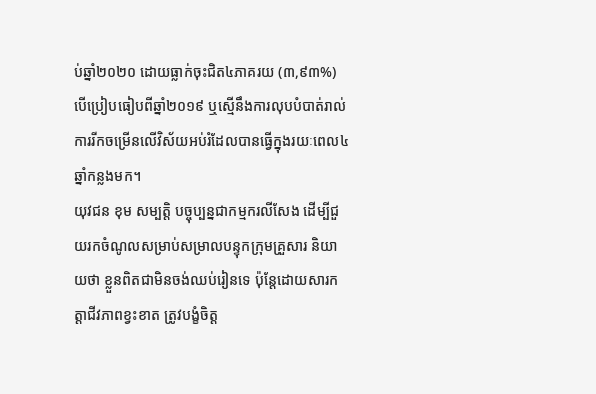ប់ឆ្នាំ២០២០ ដោយធ្លាក់ចុះជិត៤ភាគរយ (៣,៩៣%) បើប្រៀបធៀបពីឆ្នាំ២០១៩ ឬស្មើនឹងការលុបបំបាត់រាល់ការរីកចម្រើនលើវិស័យអប់រំដែលបានធ្វើក្នុងរយៈពេល៤ឆ្នាំកន្លងមក។
យុវជន ខុម សម្បត្តិ បច្ចុប្បន្នជាកម្មករលីសែង ដើម្បីជួយរកចំណូលសម្រាប់សម្រាលបន្ទុកក្រុមគ្រួសារ និយាយថា ខ្លួនពិតជាមិនចង់ឈប់រៀនទេ ប៉ុន្តែដោយសារកត្តាជីវភាពខ្វះខាត ត្រូវបង្ខំចិត្ត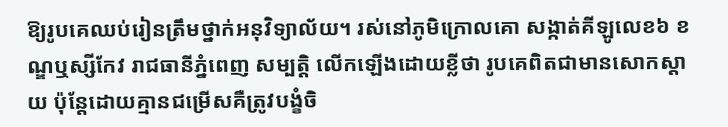ឱ្យរូបគេឈប់រៀនត្រឹមថ្នាក់អនុវិទ្យាល័យ។ រស់នៅភូមិក្រោលគោ សង្កាត់គីឡូលេខ៦ ខណ្ឌឬស្សីកែវ រាជធានីភ្នំពេញ សម្បត្តិ លើកឡើងដោយខ្លីថា រូបគេពិតជាមានសោកស្តាយ ប៉ុន្តែដោយគ្មានជម្រើសគឺត្រូវបង្ខំចិ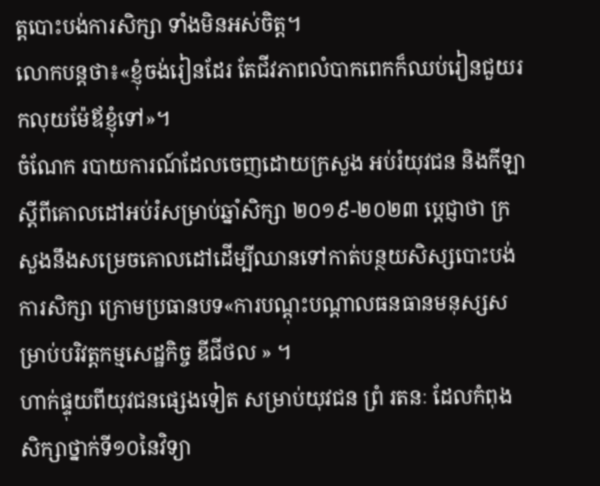ត្តបោះបង់ការសិក្សា ទាំងមិនអស់ចិត្ត។
លោកបន្តថា៖«ខ្ញុំចង់រៀនដែរ តែជីវភាពលំបាកពេកក៏ឈប់រៀនជួយរកលុយម៉ែឪខ្ញុំទៅ»។
ចំណែក របាយការណ៍ដែលចេញដោយក្រសួង អប់រំយុវជន និងកីឡា ស្ដីពីគោលដៅអប់រំសម្រាប់ឆ្នាំសិក្សា ២០១៩-២០២៣ ប្តេជ្ញាថា ក្រសួងនឹងសម្រេចគោលដៅដើម្បីឈានទៅកាត់បន្ថយសិស្សបោះបង់ការសិក្សា ក្រោមប្រធានបទ«ការបណ្ដុះបណ្ដាលធនធានមនុស្សសម្រាប់បរិវត្ដកម្មសេដ្ឋកិច្ច ឌីជីថល » ។
ហាក់ផ្ទុយពីយុវជនផ្សេងទៀត សម្រាប់យុវជន ព្រំ រតនៈ ដែលកំពុងសិក្សាថ្នាក់ទី១០នៃវិទ្យា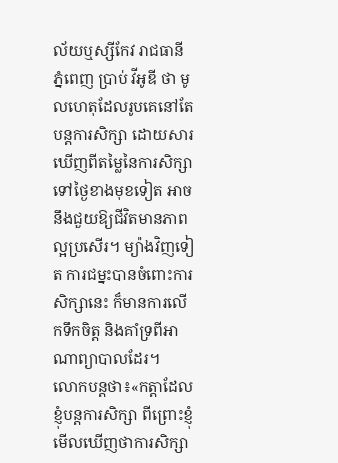ល័យឬស្សីកែវ រាជធានីភ្នំពេញ ប្រាប់ វីអូឌី ថា មូលហេតុដែលរូបគេនៅតែបន្ដការសិក្សា ដោយសារឃើញពីតម្លៃនៃការសិក្សាទៅថ្ងៃខាងមុខទៀត អាចនឹងជួយឱ្យជីវិតមានភាពល្អប្រសើរ។ ម្យ៉ាងវិញទៀត ការជម្នះបានចំពោះការសិក្សានេះ ក៏មានការលើកទឹកចិត្ត និងគាំទ្រពីអាណាព្យាបាលដែរ។
លោកបន្តថា៖«កត្ដាដែលខ្ញុំបន្ដការសិក្សា ពីព្រោះខ្ញុំមើលឃើញថាការសិក្សា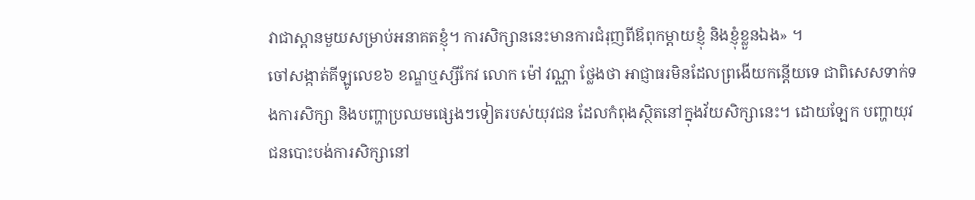វាជាស្ពានមួយសម្រាប់អនាគតខ្ញុំ។ ការសិក្សាននេះមានការជំរុញពីឪពុកម្ដាយខ្ញុំ និងខ្ញុំខ្លួនឯង» ។
ចៅសង្កាត់គីឡូលេខ៦ ខណ្ឌឬស្សីកែវ លោក ម៉ៅ វណ្ណា ថ្លែងថា អាជ្ញាធរមិនដែលព្រងើយកន្តើយទេ ជាពិសេសទាក់ទងការសិក្សា និងបញ្ហាប្រឈមផ្សេងៗទៀតរបស់យុវជន ដែលកំពុងស្ថិតនៅក្នុងវ័យសិក្សានេះ។ ដោយឡែក បញ្ហាយុវជនបោះបង់ការសិក្សានៅ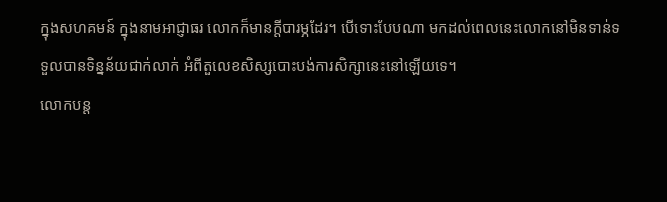ក្នុងសហគមន៍ ក្នុងនាមអាជ្ញាធរ លោកក៏មានក្ដីបារម្ភដែរ។ បើទោះបែបណា មកដល់ពេលនេះលោកនៅមិនទាន់ទទួលបានទិន្នន័យជាក់លាក់ អំពីតួលេខសិស្សបោះបង់ការសិក្សានេះនៅឡើយទេ។
លោកបន្ត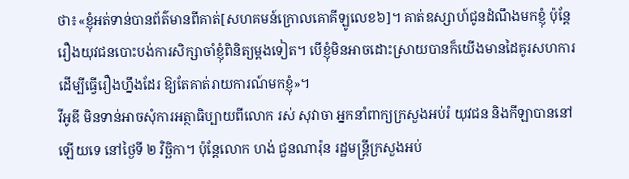ថា៖«ខ្ញុំអត់ទាន់បានព័ត៌មានពីគាត់[សហគមន៍ក្រោលគោគីឡូលេខ៦]។ គាត់ឧស្សាហ៍ជូនដំណឹងមកខ្ញុំ ប៉ុន្ដែរឿងយុវជនបោះបង់ការសិក្សាចាំខ្ញុំពិនិត្យម្ដងទៀត។ បើខ្ញុំមិនអាចដោះស្រាយបានក៏យើងមានដៃគូរសហការដើម្បីធ្វើរឿងហ្នឹងដែរ ឱ្យតែគាត់រាយការណ៍មកខ្ញុំ»។
វីអូឌី មិនទាន់អាចសុំការអត្ថាធិប្បាយពីលោក រស់ សុវាចា អ្នកនាំពាក្យក្រសួងអប់រំ យុវជន និងកីឡាបាននៅឡើយទេ នៅថ្ងៃទី ២ វិច្ឆិកា។ ប៉ុន្ដែលោក ហង់ ជួនណារ៉ុន រដ្ឋមន្ត្រីក្រសួងអប់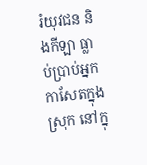រំយុវជន និងកីឡា ធ្លាប់ប្រាប់អ្នកកាសែតក្នុងស្រុក នៅក្នុ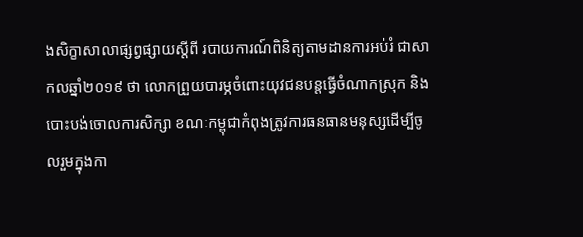ងសិក្ខាសាលាផ្សព្វផ្សាយស្តីពី របាយការណ៍ពិនិត្យតាមដានការអប់រំ ជាសាកលឆ្នាំ២០១៩ ថា លោកព្រួយបារម្ភចំពោះយុវជនបន្តធ្វើចំណាកស្រុក និងបោះបង់ចោលការសិក្សា ខណៈកម្ពុជាកំពុងត្រូវការធនធានមនុស្សដើម្បីចូលរួមក្នុងកា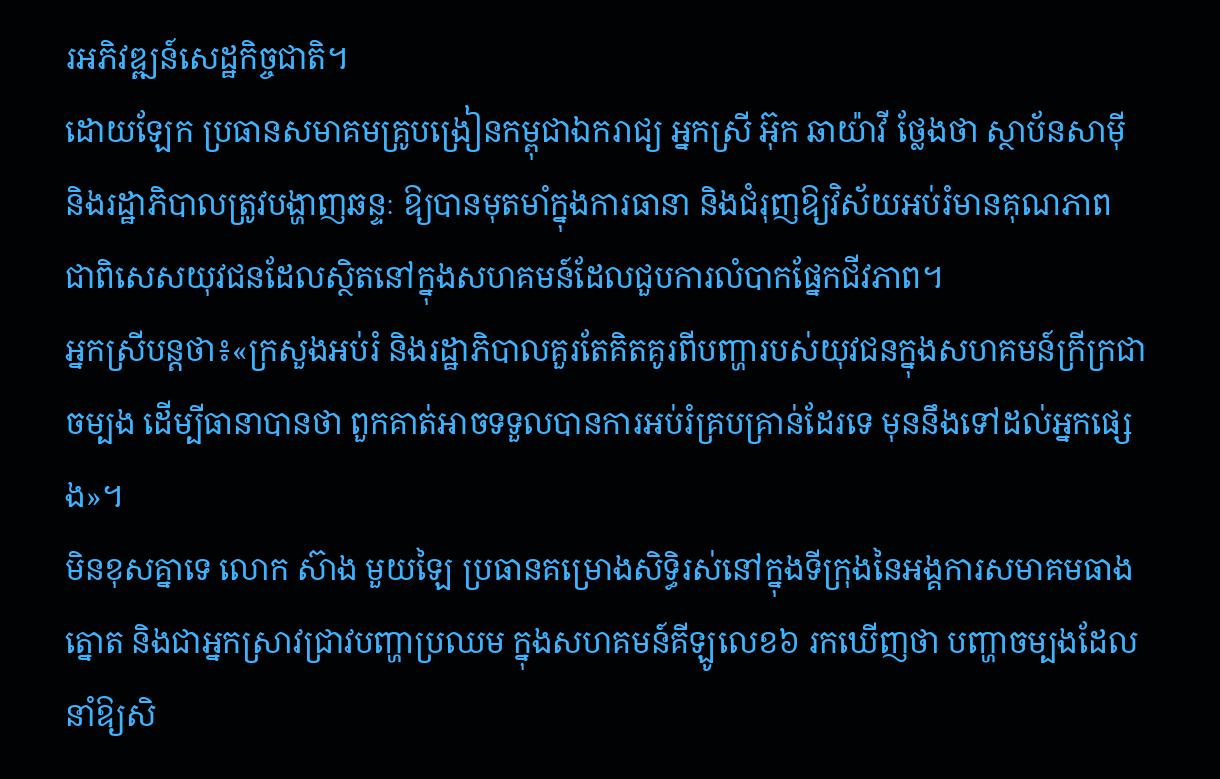រអភិវឌ្ឍន៍សេដ្ឋកិច្ចជាតិ។
ដោយឡែក ប្រធានសមាគមគ្រូបង្រៀនកម្ពុជាឯករាជ្យ អ្នកស្រី អ៊ុក ឆាយ៉ាវី ថ្លែងថា ស្ថាប័នសាម៉ី និងរដ្ឋាភិបាលត្រូវបង្ហាញឆន្ទៈ ឱ្យបានមុតមាំក្នុងការធានា និងជំរុញឱ្យវិស័យអប់រំមានគុណភាព ជាពិសេសយុវជនដែលស្ថិតនៅក្នុងសហគមន៍ដែលជួបការលំបាកផ្នែកជីវភាព។
អ្នកស្រីបន្តថា៖«ក្រសួងអប់រំ និងរដ្ឋាភិបាលគួរតែគិតគូរពីបញ្ហារបស់យុវជនក្នុងសហគមន៍ក្រីក្រជាចម្បង ដើម្បីធានាបានថា ពួកគាត់អាចទទួលបានការអប់រំគ្របគ្រាន់ដែរទេ មុននឹងទៅដល់អ្នកផ្សេង»។
មិនខុសគ្នាទេ លោក ស៊ាង មួយឡៃ ប្រធានគម្រោងសិទ្ធិរស់នៅក្នុងទីក្រុងនៃអង្គការសមាគមធាងត្នោត និងជាអ្នកស្រាវជ្រាវបញ្ហាប្រឈម ក្នុងសហគមន៍គីឡូលេខ៦ រកឃើញថា បញ្ហាចម្បងដែលនាំឱ្យសិ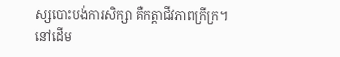ស្សបោះបង់ការសិក្សា គឺកត្តាជីវភាពក្រីក្រ។
នៅដើម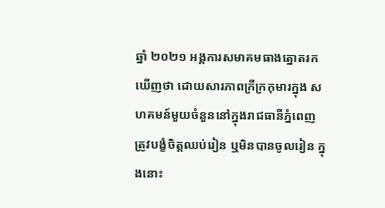ឆ្នាំ ២០២១ អង្គការសមាគមធាងត្នោតរកឃើញថា ដោយសារភាពក្រីក្រកុមារក្នុង សហគមន៍មួយចំនួននៅក្នុងរាជធានីភ្នំពេញ ត្រូវបង្ខំចិត្តឈប់រៀន ឬមិនបានចូលរៀន ក្នុងនោះ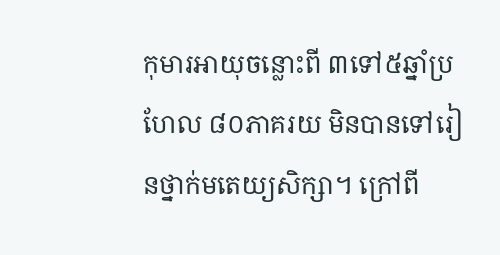កុមារអាយុចន្លោះពី ៣ទៅ៥ឆ្នាំប្រហែល ៨០ភាគរយ មិនបានទៅរៀនថ្នាក់មតេយ្យសិក្សា។ ក្រៅពី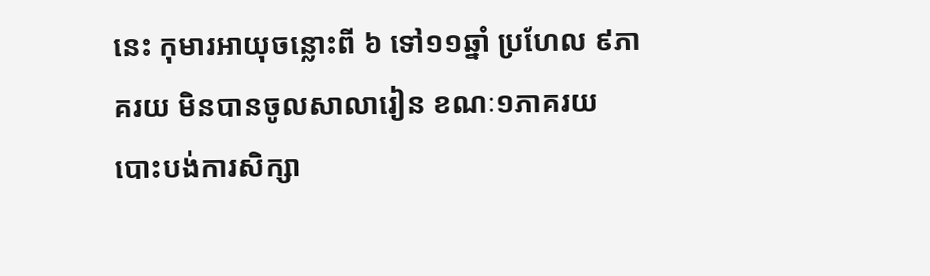នេះ កុមារអាយុចន្លោះពី ៦ ទៅ១១ឆ្នាំ ប្រហែល ៩ភាគរយ មិនបានចូលសាលារៀន ខណៈ១ភាគរយ បោះបង់ការសិក្សា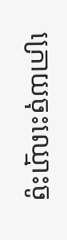ក្រោយចុះឈ្មោះចូ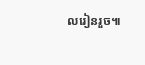លរៀនរួច៕